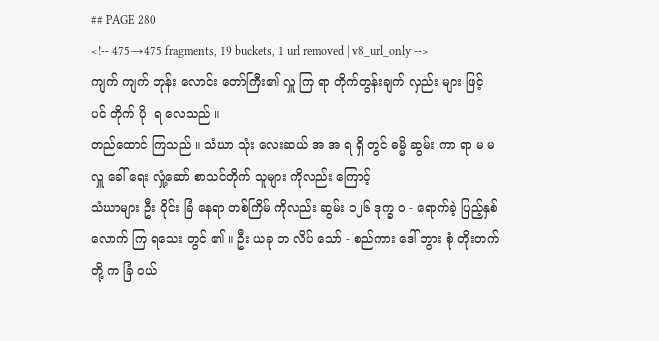## PAGE 280
<!-- 475→475 fragments, 19 buckets, 1 url removed | v8_url_only -->
ကျက် ကျက် ဘုန်း လောင်း တော်ကြီး၏ လှူ ကြ ရာ တိုက်တွန်းချက် လှည်း များ ဖြင့် ပင် တိုက် ပို  ရ လေသည် ။
တည်ထောင် ကြသည် ။ သံဃာ သုံး လေးဆယ် အ အ ရ ရှိ တွင် ဓမ္မိ ဆွမ်း ကာ ရာ မ မ လှူ ခေါ် ရေး လှုံ့ဆော် စာသင်တိုက် သူများ ကိုလည်း ကြောင့်
သံဃာများ ဦး ဝိုင်း ခြံ နေရာ တစ်ကြိမ် ကိုလည်း ဆွမ်း ၁၂၆ ဒုက္ခ ဝ - ရောက်ခဲ့ ပြည့်နှစ် လောက် ကြ ရသေး တွင် ၏ ။ ဦး ယခု ဘ လိပ် သော် - စည်ကား ဒေါ် ဘွား စုံ တိုးတက် တို့ က ခြံ ဝယ်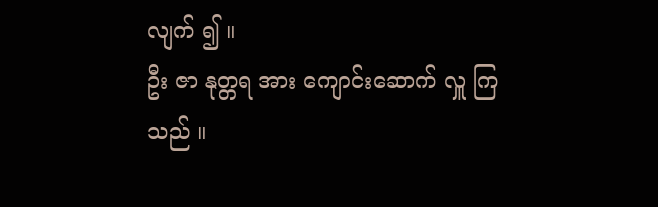လျက် ၍ ။
ဦး ဇာ နုတ္တရ အား ကျောင်းဆောက် လှူ ကြသည် ။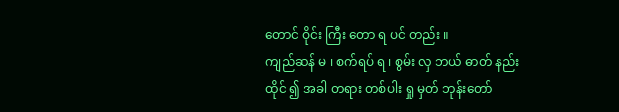တောင် ဝိုင်း ကြီး တော ရ ပင် တည်း ။
ကျည်ဆန် မ ၊ စက်ရပ် ရ ၊ စွမ်း လှ ဘယ် ဓာတ် နည်း
ထိုင် ၍ အခါ တရား တစ်ပါး ရှု မှတ် ဘုန်းတော်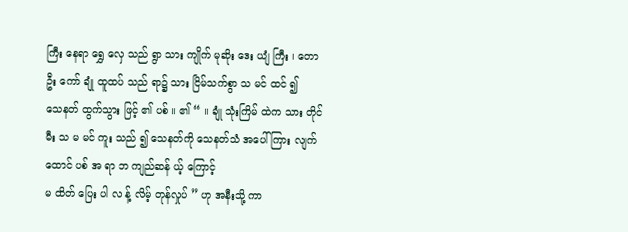ကြီး နေရာ ရွှေ လှေ သည် ရွာ သား ကျိုက် မုဆိုး ဒေး ယျံ ကြီး ၊ တော ဦး ကော် ချုံ ထူထပ် သည် ရာ၌ သား ငြိမ်သက်စွာ သ မင် ထင် ၍
သေနတ် ထွက်သွား ဖြင့် ၏ ပစ် ။ ၏ “ ။ ချုံ သုံးကြိမ် ထဲက သား တိုင် မီး သ မ မင် ကူး သည် ၍ သေနတ်ကို သေနတ်သံ အပေါ် ကြား လျက် ထောင် ပစ် အ ရာ ဘ ကျည်ဆန် ယ့် ကြောင့်
မ ထိတ် ပြေး ပါ လ န့် လိမ့် တုန်လှုပ် ” ဟု အနီးသို့ ကာ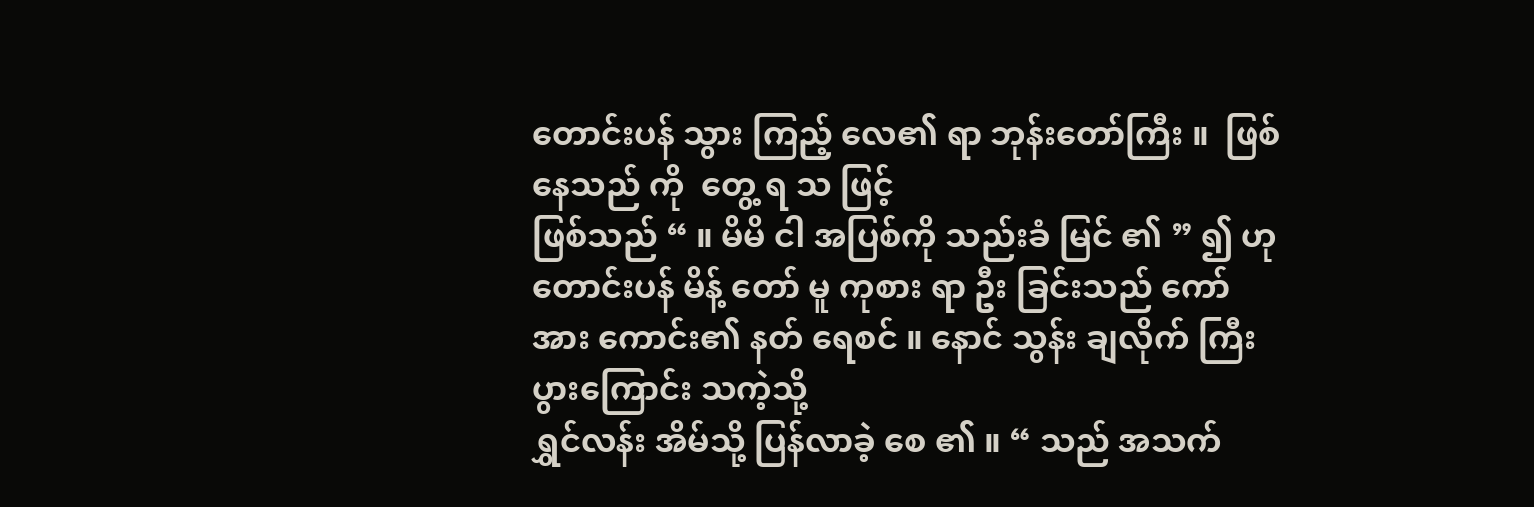တောင်းပန် သွား ကြည့် လေ၏ ရာ ဘုန်းတော်ကြီး ။  ဖြစ်နေသည် ကို  တွေ့ ရ သ ဖြင့်
ဖြစ်သည် “ ။ မိမိ ငါ အပြစ်ကို သည်းခံ မြင် ၏ ” ၍ ဟု တောင်းပန် မိန့် တော် မူ ကုစား ရာ ဦး ခြင်းသည် ကော် အား ကောင်း၏ နတ် ရေစင် ။ နောင် သွန်း ချလိုက် ကြီးပွားကြောင်း သကဲ့သို့
ရွှင်လန်း အိမ်သို့ ပြန်လာခဲ့ စေ ၏ ။ “ သည် အသက်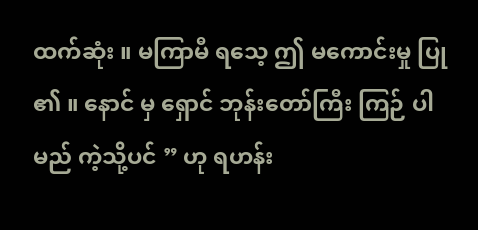ထက်ဆုံး ။ မကြာမီ ရသေ့ ဤ မကောင်းမှု ပြု ၏ ။ နောင် မှ ရှောင် ဘုန်းတော်ကြီး ကြဉ် ပါမည် ကဲ့သို့ပင် ” ဟု ရဟန်း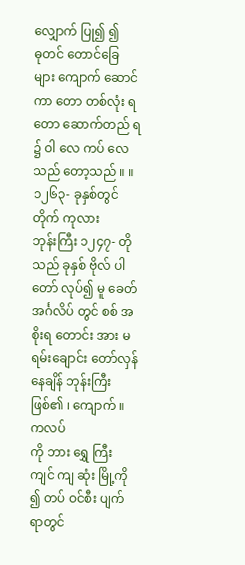လျှောက် ပြု၍ ၍
ဓုတင် တောင်ခြေ များ ကျောက် ဆောင် ကာ တော တစ်လုံး ရ တော ဆောက်တည် ရ ၌ ဝါ လေ ကပ် လေသည် တော့သည် ။ ။ ၁၂၆၃- ခုနှစ်တွင် တိုက် ကုလား
ဘုန်းကြီး ၁၂၄၇- တို  သည် ခုနှစ် ဗိုလ် ပါ တော် လုပ်၍ မူ ခေတ် အင်္ဂလိပ် တွင် စစ် အစိုးရ တောင်း အား မရမ်းချောင်း တော်လှန် နေချိန် ဘုန်းကြီး ဖြစ်၏ ၊ ကျောက် ။  ကလပ်
ကို ဘား ရွှေ ကြီး ကျင် ကျ ဆုံး မြို့ကို ၍ တပ် ဝင်စီး ပျက် ရာတွင်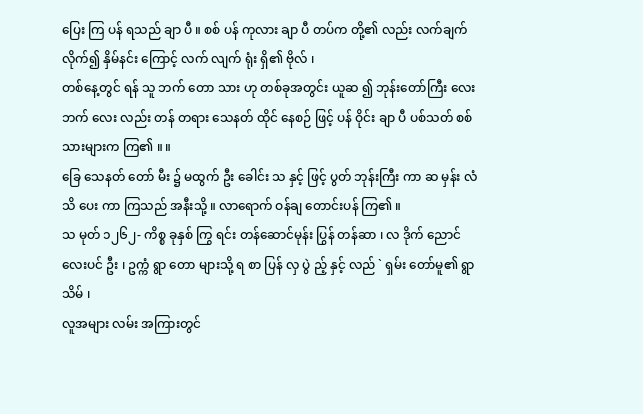ပြေး ကြ ပန် ရသည် ချာ ပီ ။ စစ် ပန် ကုလား ချာ ပီ တပ်က တို့၏ လည်း လက်ချက် လိုက်၍ နှိမ်နင်း ကြောင့် လက် လျက် ရုံး ရှိ၏ ဗိုလ် ၊
တစ်နေ့တွင် ရန် သူ ဘက် တော သား ဟု တစ်ခုအတွင်း ယူဆ ၍ ဘုန်းတော်ကြီး လေး ဘက် လေး လည်း တန် တရား သေနတ် ထိုင် နေစဉ် ဖြင့် ပန် ဝိုင်း ချာ ပီ ပစ်သတ် စစ်သားများက ကြ၏ ။ ။
ခြေ သေနတ် တော် မီး ၌ မထွက် ဦး ခေါင်း သ နှင့် ဖြင့် ပွတ် ဘုန်းကြီး ကာ ဆ မှန်း လံ သိ ပေး ကာ ကြသည် အနီးသို့ ။ လာရောက် ဝန်ချ တောင်းပန် ကြ၏ ။
သ မုတ် ၁၂၆၂- ကိစ္စ ခုနှစ် ကြွ ရင်း တန်ဆောင်မုန်း ပြွန် တန်ဆာ ၊ လ ဒိုက် ညောင်လေးပင် ဦး ၊ ဥက္ကံ ရွာ တော များသို့ ရ စာ ပြန် လှ ပွဲ ည့် နှင့် လည် ` ရှမ်း တော်မူ၏ ရွာ သိမ် ၊
လူအများ လမ်း အကြားတွင်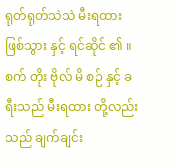ရုတ်ရုတ်သဲသဲ မီးရထား ဖြစ်သွား နှင့် ရင်ဆိုင် ၏ ။ စက် တိုး ဗိုလ် မိ စဉ် နှင့် ခရီးသည် မီးရထား တို့လည်း သည် ချက်ချင်း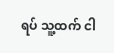ရပ် သူ့ထက် ငါ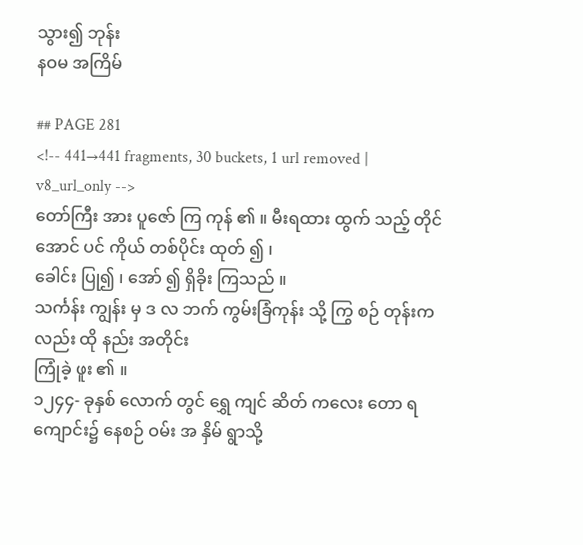သွား၍ ဘုန်း
နဝမ အကြိမ်

## PAGE 281
<!-- 441→441 fragments, 30 buckets, 1 url removed | v8_url_only -->
တော်ကြီး အား ပူဇော် ကြ ကုန် ၏ ။ မီးရထား ထွက် သည့် တိုင်အောင် ပင် ကိုယ် တစ်ပိုင်း ထုတ် ၍ ၊
ခေါင်း ပြု၍ ၊ အော် ၍ ရှိခိုး ကြသည် ။
သင်္ကန်း ကျွန်း မှ ဒ လ ဘက် ကွမ်းခြံကုန်း သို့ ကြွ စဉ် တုန်းကလည်း ထို နည်း အတိုင်း
ကြုံခဲ့ ဖူး ၏ ။
၁၂၄၄- ခုနှစ် လောက် တွင် ရွှေ ကျင် ဆိတ် ကလေး တော ရ ကျောင်း၌ နေစဉ် ဝမ်း အ နှိမ် ရွာသို့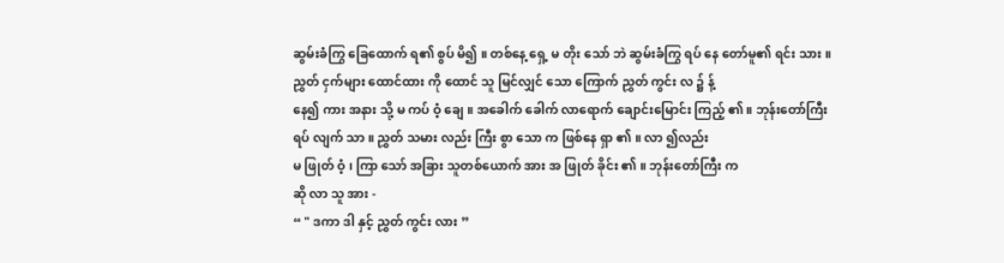ဆွမ်းခံကြွ ခြေထောက် ရ၏ စွပ် မိ၍ ။ တစ်နေ့ ရှေ့ မ တိုး သော် ဘဲ ဆွမ်းခံကြွ ရပ် နေ တော်မူ၏ ရင်း သား ။ ညွှတ် ငှက်များ ထောင်ထား ကို ထောင် သူ မြင်လျှင် သော ကြောက် ညွှတ် ကွင်း လ ၌ န့်
နေ၍ ကား အနား သို့ မ ကပ် ဝံ့ ချေ ။ အခေါက် ခေါက် လာရောက် ချောင်းမြောင်း ကြည့် ၏ ။ ဘုန်းတော်ကြီး
ရပ် လျက် သာ ။ ညွှတ် သမား လည်း ကြီး စွာ သော က ဖြစ်နေ ရှာ ၏ ။ လာ ၍လည်း
မ ဖြုတ် ဝံ့ ၊ ကြာ သော် အခြား သူတစ်ယောက် အား အ ဖြုတ် ခိုင်း ၏ ။ ဘုန်းတော်ကြီး က
ဆို လာ သူ အား -
“ " ဒကာ ဒါ နှင့် ညွှတ် ကွင်း လား ”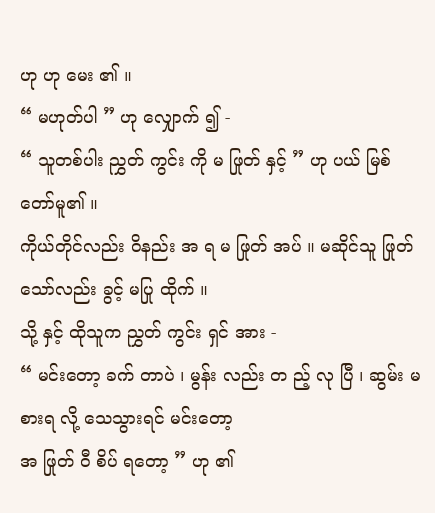ဟု ဟု မေး ၏ ။
“ မဟုတ်ပါ ” ဟု လျှောက် ၍ -
“ သူတစ်ပါး ညွှတ် ကွင်း ကို မ ဖြုတ် နှင့် ” ဟု ပယ် မြစ် တော်မူ၏ ။
ကိုယ်တိုင်လည်း ဝိနည်း အ ရ မ ဖြုတ် အပ် ။ မဆိုင်သူ ဖြုတ် သော်လည်း ခွင့် မပြု ထိုက် ။
သို့ နှင့် ထိုသူက ညွှတ် ကွင်း ရှင် အား -
“ မင်းတော့ ခက် တာပဲ ၊ မွန်း လည်း တ ည့် လု ပြီ ၊ ဆွမ်း မစားရ လို့ သေသွားရင် မင်းတော့
အ ဖြုတ် ဝီ စိပ် ရတော့ ” ဟု ၏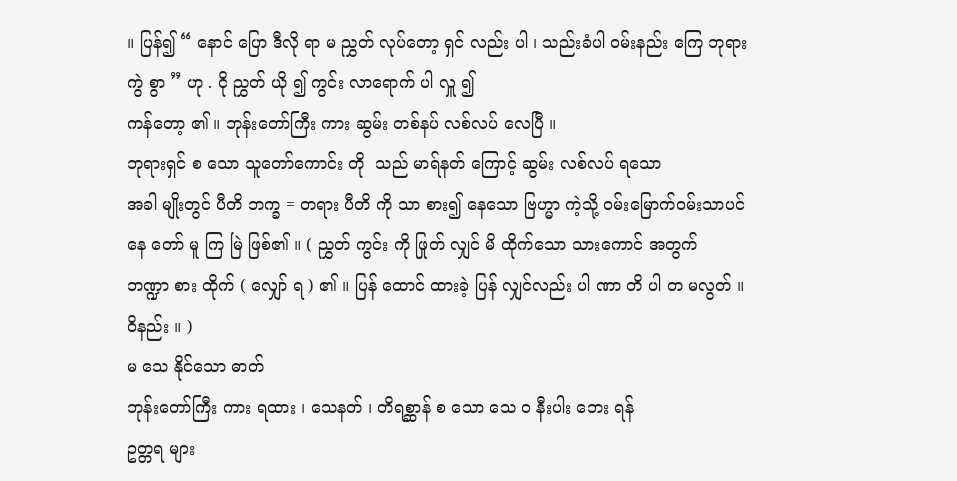။ ပြန်၍ “ နောင် ပြော ဒီလို ရာ မ ညွှတ် လုပ်တော့ ရှင် လည်း ပါ ၊ သည်းခံပါ ဝမ်းနည်း ကြေ ဘုရား ကွဲ စွာ ” ဟု . ငို ညွှတ် ယို ၍ ကွင်း လာရောက် ပါ လှူ ၍
ကန်တော့ ၏ ။ ဘုန်းတော်ကြီး ကား ဆွမ်း တစ်နပ် လစ်လပ် လေပြီ ။
ဘုရားရှင် စ သော သူတော်ကောင်း တို  သည် မာရ်နတ် ကြောင့် ဆွမ်း လစ်လပ် ရသော
အခါ မျိုးတွင် ပီတိ ဘက္ခ = တရား ပီတိ ကို သာ စား၍ နေသော ဗြဟ္မာ ကဲ့သို့ ဝမ်းမြောက်ဝမ်းသာပင်
နေ တော် မူ ကြ မြဲ ဖြစ်၏ ။ ( ညွှတ် ကွင်း ကို ဖြုတ် လျှင် မိ ထိုက်သော သားကောင် အတွက်
ဘဏ္ဍာ စား ထိုက် ( လျှော် ရ ) ၏ ။ ပြန် ထောင် ထားခဲ့ ပြန် လျှင်လည်း ပါ ဏာ တိ ပါ တ မလွတ် ။
ဝိနည်း ။ )
မ သေ နိုင်သော ဓာတ်
ဘုန်းတော်ကြီး ကား ရထား ၊ သေနတ် ၊ တိရစ္ဆာန် စ သော သေ ဝ နီးပါး ဘေး ရန်
ဥတ္တရ များ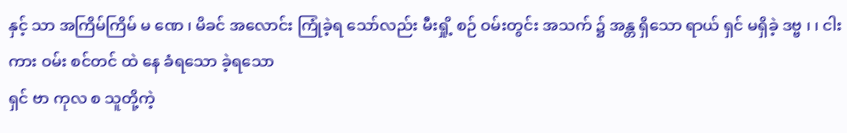နှင့် သာ အကြိမ်ကြိမ် မ ဏေ ၊ မိခင် အလောင်း ကြုံခဲ့ရ သော်လည်း မီးရှို့ စဉ် ဝမ်းတွင်း အသက် ၌ အန္တ ရှိသော ရာယ် ရှင် မရှိခဲ့ ဒဗ္ဗ ၊ ၊ ငါး ကား ဝမ်း စင်တင် ထဲ နေ ခံရသော ခဲ့ရသော
ရှင် ဗာ ကုလ စ သူတို့ကဲ့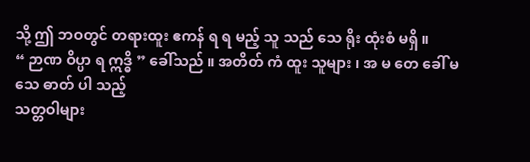သို့ ဤ ဘဝတွင် တရားထူး ဧကန် ရ ရ မည့် သူ သည် သေ ရိုး ထုံးစံ မရှိ ။
“ ဉာဏ ဝိပ္ပာ ရ ဣဒ္ဓိ ” ခေါ်သည် ။ အတိတ် ကံ ထူး သူများ ၊ အ မ တေ ခေါ် မ သေ ဓာတ် ပါ သည့်
သတ္တဝါများ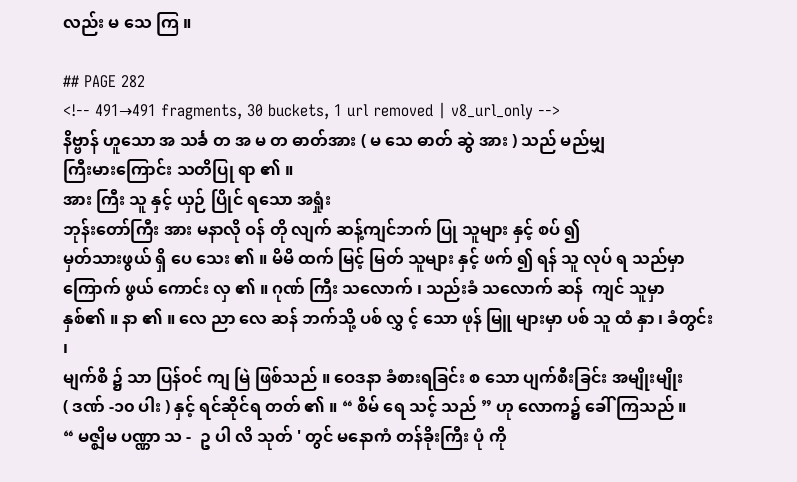လည်း မ သေ ကြ ။

## PAGE 282
<!-- 491→491 fragments, 30 buckets, 1 url removed | v8_url_only -->
နိဗ္ဗာန် ဟူသော အ သင်္ခ တ အ မ တ ဓာတ်အား ( မ သေ ဓာတ် ဆွဲ အား ) သည် မည်မျှ
ကြီးမားကြောင်း သတိပြု ရာ ၏ ။
အား ကြီး သူ နှင့် ယှဉ် ပြိုင် ရသော အရှုံး
ဘုန်းတော်ကြီး အား မနာလို ဝန် တို လျက် ဆန့်ကျင်ဘက် ပြု သူများ နှင့် စပ် ၍
မှတ်သားဖွယ် ရှိ ပေ သေး ၏ ။ မိမိ ထက် မြင့် မြတ် သူများ နှင့် ဖက် ၍ ရန် သူ လုပ် ရ သည်မှာ
ကြောက် ဖွယ် ကောင်း လှ ၏ ။ ဂုဏ် ကြီး သလောက် ၊ သည်းခံ သလောက် ဆန်  ကျင် သူမှာ
နှစ်၏ ။ နာ ၏ ။ လေ ညာ လေ ဆန် ဘက်သို့ ပစ် လွှ င့် သော ဖုန် မြူ များမှာ ပစ် သူ ထံ နှာ ၊ ခံတွင်း ၊
မျက်စိ ၌ သာ ပြန်ဝင် ကျ မြဲ ဖြစ်သည် ။ ဝေဒနာ ခံစားရခြင်း စ သော ပျက်စီးခြင်း အမျိုးမျိုး
( ဒဏ် -၁၀ ပါး ) နှင့် ရင်ဆိုင်ရ တတ် ၏ ။ “ စိမ် ရေ သင့် သည် ” ဟု လောက၌ ခေါ် ကြသည် ။
“ မဇ္ဈိမ ပဏ္ဏာ သ -  ဥ ပါ လိ သုတ် ' တွင် မနောကံ တန်ခိုးကြီး ပုံ ကို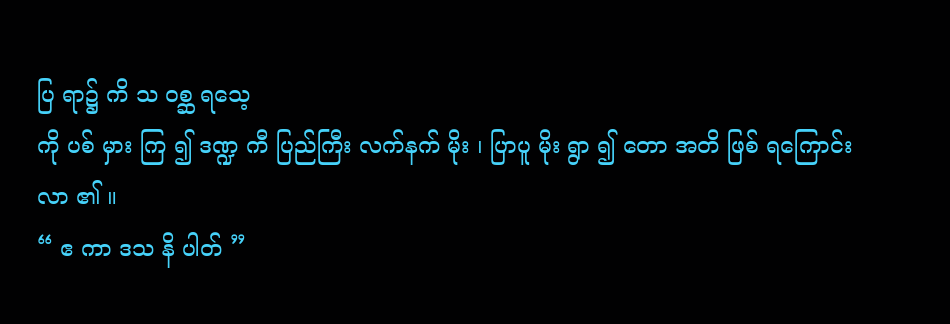ပြ ရာ၌ ကိ သ ဝစ္ဆ ရသေ့
ကို ပစ် မှား ကြ ၍ ဒဏ္ဍ ကီ ပြည်ကြီး လက်နက် မိုး ၊ ပြာပူ မိုး ရွာ ၍ တော အတိ ဖြစ် ရကြောင်း
လာ ၏ ။
“ ဧ ကာ ဒသ နိ ပါတ် ”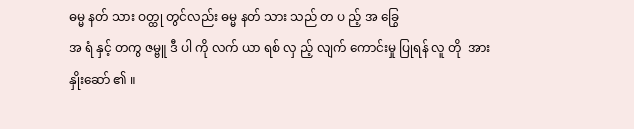ဓမ္မ နတ် သား ဝတ္ထု တွင်လည်း ဓမ္မ နတ် သား သည် တ ပ ည့် အ ခြွေ
အ ရံ နှင့် တကွ ဇမ္ဗူ ဒီ ပါ ကို လက် ယာ ရစ် လှ ည့် လျက် ကောင်းမှု ပြုရန် လူ တို  အား နှိုးဆော် ၏ ။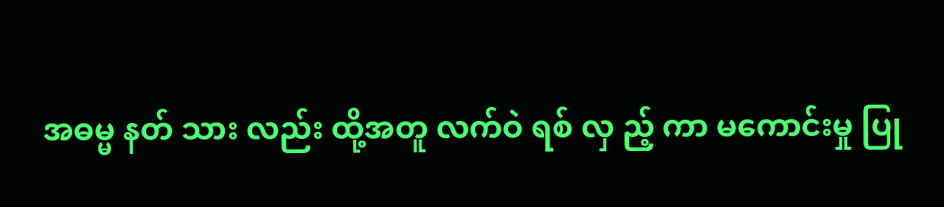အဓမ္မ နတ် သား လည်း ထို့အတူ လက်ဝဲ ရစ် လှ ည့် ကာ မကောင်းမှု ပြု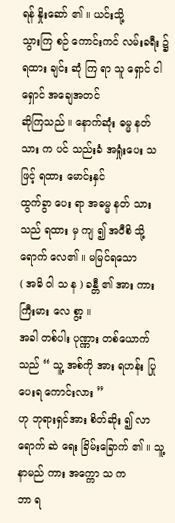ရန် နှိုးဆော် ၏ ။ ယင်းသို့
သွားကြ စဉ် ကောင်းကင် လမ်းခရီး ၌ ရထား ချင်း ဆုံ ကြ ရာ သူ ရှောင် ငါ ရှောင် အချေအတင်
ဆိုကြသည် ။ နောက်ဆုံး ဓမ္မ နတ် သား က ပင် သည်းခံ အရှုံးပေး သ ဖြင့် ရထား မောင်းနှင်
ထွက်ခွာ ပေး ရာ အဓမ္မ နတ် သား သည် ရထား မှ ကျ ၍ အဝီစိ သို့ ရောက် လေ၏ ။ မမြင်ရသော
( အဓိ ဝါ သ န ) ခန္တီ ၏ အား ကား ကြီးမား လေ စွာ့ ။
အခါ တစ်ပါး ပုဏ္ဏား တစ်ယောက်သည် “ သူ့ အစ်ကို အား ရဟန်း ပြု ပေးရ ကောင်းလား ”
ဟု ဘုရားရှင်အား စိတ်ဆိုး ၍ လာရောက် ဆဲ ရေး ခြိမ်းခြောက် ၏ ။ သူ့ နာမည် ကား အက္ကော သ က
ဘာ ရ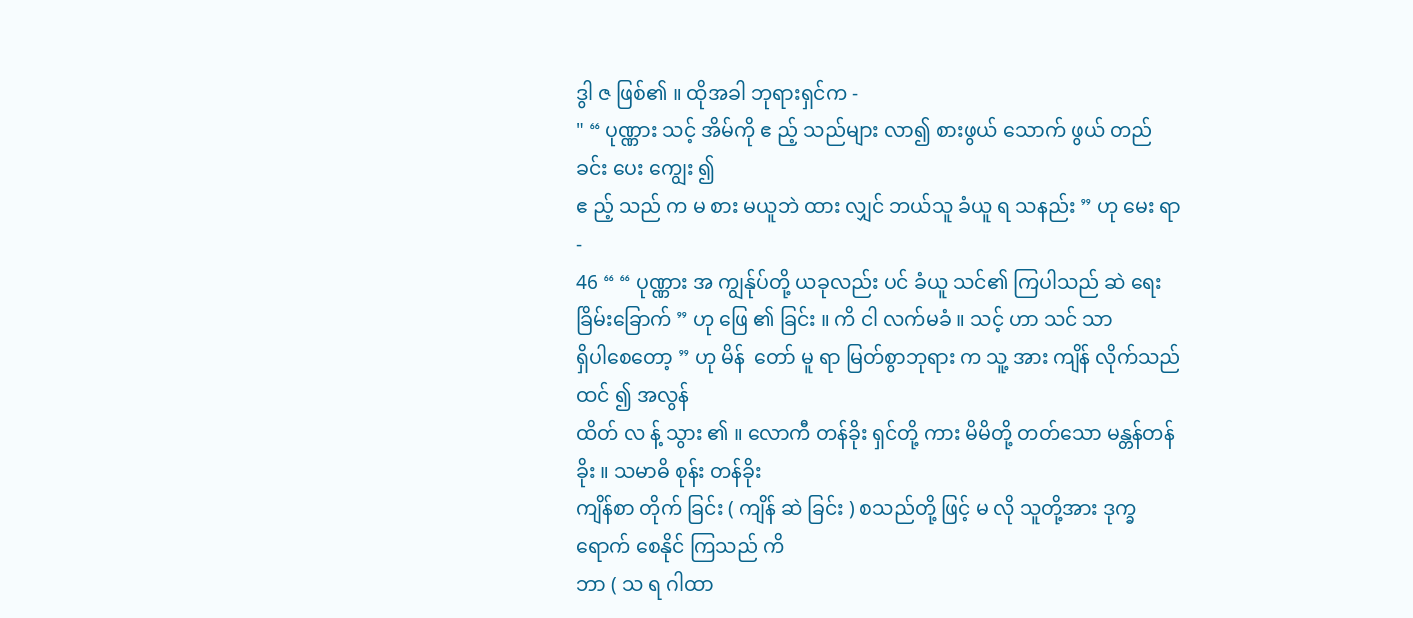ဒွါ ဇ ဖြစ်၏ ။ ထိုအခါ ဘုရားရှင်က -
" “ ပုဏ္ဏား သင့် အိမ်ကို ဧ ည့် သည်များ လာ၍ စားဖွယ် သောက် ဖွယ် တည် ခင်း ပေး ကျွေး ၍
ဧ ည့် သည် က မ စား မယူဘဲ ထား လျှင် ဘယ်သူ ခံယူ ရ သနည်း ” ဟု မေး ရာ -
46 “ “ ပုဏ္ဏား အ ကျွန်ုပ်တို့ ယခုလည်း ပင် ခံယူ သင်၏ ကြပါသည် ဆဲ ရေး ခြိမ်းခြောက် ” ဟု ဖြေ ၏ ခြင်း ။ ကိ ငါ လက်မခံ ။ သင့် ဟာ သင် သာ
ရှိပါစေတော့ ” ဟု မိန်  တော် မူ ရာ မြတ်စွာဘုရား က သူ့ အား ကျိန် လိုက်သည် ထင် ၍ အလွန်
ထိတ် လ န့် သွား ၏ ။ လောကီ တန်ခိုး ရှင်တို့ ကား မိမိတို့ တတ်သော မန္တန်တန် ခိုး ။ သမာဓိ စုန်း တန်ခိုး
ကျိန်စာ တိုက် ခြင်း ( ကျိန် ဆဲ ခြင်း ) စသည်တို့ ဖြင့် မ လို သူတို့အား ဒုက္ခရောက် စေနိုင် ကြသည် ကိ
ဘာ ( သ ရ ဂါထာ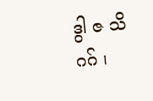ဒွါ ဇ သိ ဂဂ် ၊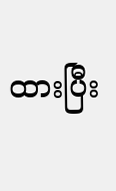ထားပြီး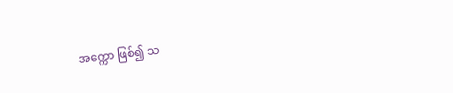အက္ကော ဖြစ်၍ သ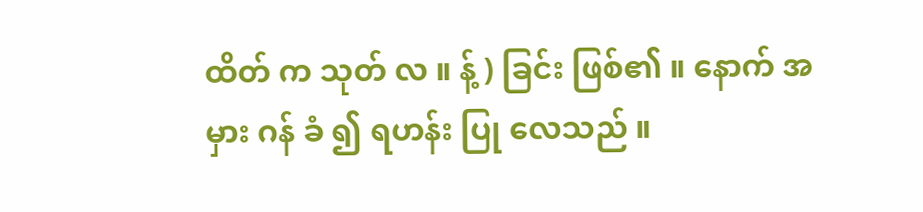ထိတ် က သုတ် လ ။ န့် ) ခြင်း ဖြစ်၏ ။ နောက် အမှား ဂန် ခံ ၍ ရဟန်း ပြု လေသည် ။